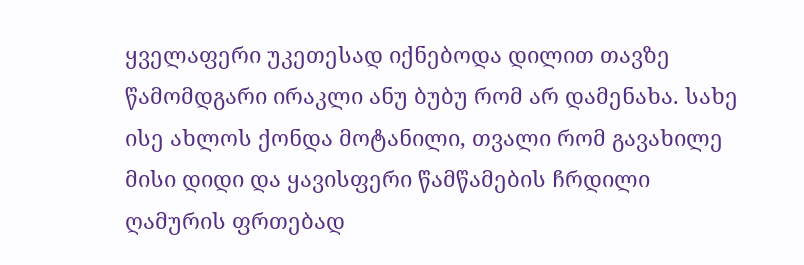ყველაფერი უკეთესად იქნებოდა დილით თავზე წამომდგარი ირაკლი ანუ ბუბუ რომ არ დამენახა. სახე ისე ახლოს ქონდა მოტანილი, თვალი რომ გავახილე მისი დიდი და ყავისფერი წამწამების ჩრდილი ღამურის ფრთებად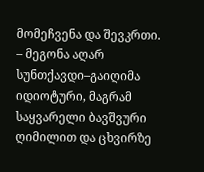მომეჩვენა და შევკრთი.
– მეგონა აღარ სუნთქავდი–გაიღიმა იდიოტური, მაგრამ საყვარელი ბავშვური ღიმილით და ცხვირზე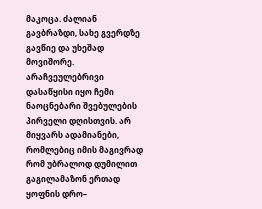მაკოცა. ძალიან გავბრაზდი, სახე გვერდზე გავწიე და უხეშად მოვიშორე. არაჩვეულებრივი დასაწყისი იყო ჩემი ნაოცნებარი შვებულების პირველი დღისთვის. არ მიყვარს ადამიანები, რომლებიც იმის მაგივრად რომ უბრალოდ დუმილით გაგილამაზონ ერთად ყოფნის დრო–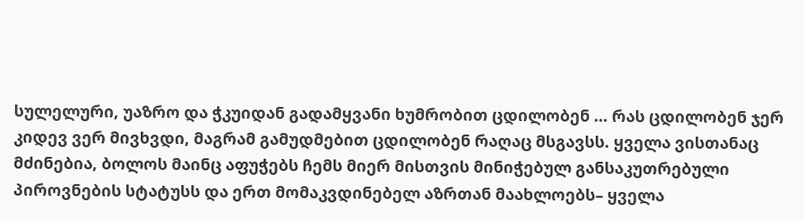სულელური, უაზრო და ჭკუიდან გადამყვანი ხუმრობით ცდილობენ … რას ცდილობენ ჯერ კიდევ ვერ მივხვდი, მაგრამ გამუდმებით ცდილობენ რაღაც მსგავსს. ყველა ვისთანაც მძინებია, ბოლოს მაინც აფუჭებს ჩემს მიერ მისთვის მინიჭებულ განსაკუთრებული პიროვნების სტატუსს და ერთ მომაკვდინებელ აზრთან მაახლოებს– ყველა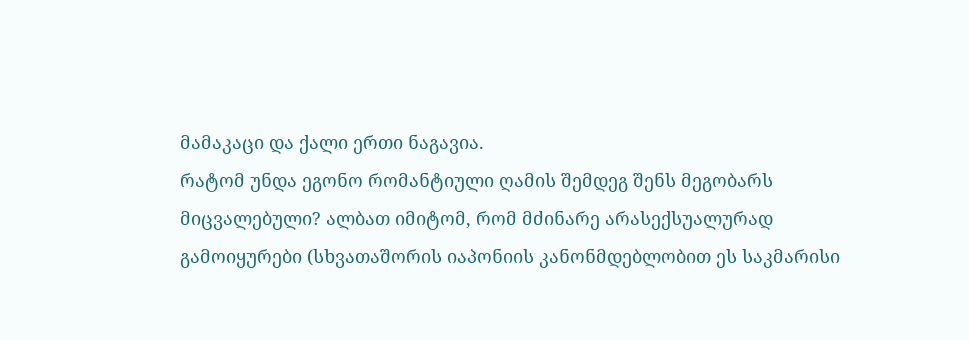მამაკაცი და ქალი ერთი ნაგავია.
რატომ უნდა ეგონო რომანტიული ღამის შემდეგ შენს მეგობარს მიცვალებული? ალბათ იმიტომ, რომ მძინარე არასექსუალურად გამოიყურები (სხვათაშორის იაპონიის კანონმდებლობით ეს საკმარისი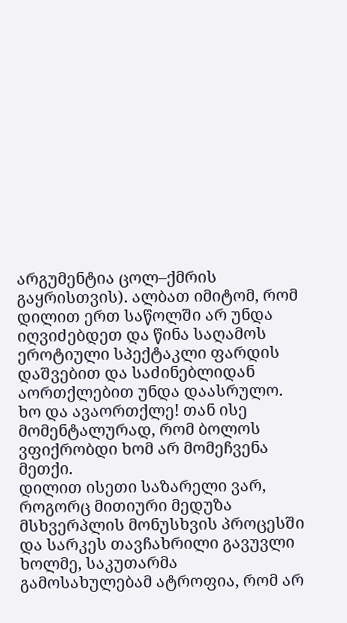არგუმენტია ცოლ–ქმრის გაყრისთვის). ალბათ იმიტომ, რომ დილით ერთ საწოლში არ უნდა იღვიძებდეთ და წინა საღამოს ეროტიული სპექტაკლი ფარდის დაშვებით და საძინებლიდან აორთქლებით უნდა დაასრულო. ხო და ავაორთქლე! თან ისე მომენტალურად, რომ ბოლოს ვფიქრობდი ხომ არ მომეჩვენა მეთქი.
დილით ისეთი საზარელი ვარ, როგორც მითიური მედუზა მსხვერპლის მონუსხვის პროცესში და სარკეს თავჩახრილი გავუვლი ხოლმე, საკუთარმა გამოსახულებამ ატროფია, რომ არ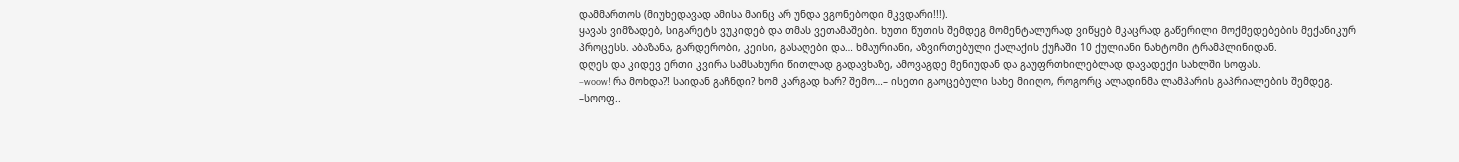დამმართოს (მიუხედავად ამისა მაინც არ უნდა ვგონებოდი მკვდარი!!!).
ყავას ვიმზადებ, სიგარეტს ვუკიდებ და თმას ვეთამაშები. ხუთი წუთის შემდეგ მომენტალურად ვიწყებ მკაცრად გაწერილი მოქმედებების მექანიკურ პროცესს. აბაზანა, გარდერობი, კეისი, გასაღები და… ხმაურიანი, აზვირთებული ქალაქის ქუჩაში 10 ქულიანი ნახტომი ტრამპლინიდან.
დღეს და კიდევ ერთი კვირა სამსახური წითლად გადავხაზე, ამოვაგდე მენიუდან და გაუფრთხილებლად დავადექი სახლში სოფას.
–woow! რა მოხდა?! საიდან გაჩნდი? ხომ კარგად ხარ? შემო…– ისეთი გაოცებული სახე მიიღო, როგორც ალადინმა ლამპარის გაპრიალების შემდეგ.
–სოოფ..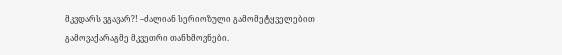მკვდარს ვგავარ?! –ძალიან სერიოზული გამომეტყველებით გამოვაქარაგმე მკვეთრი თანხმოვნები.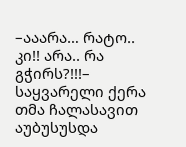–ააარა… რატო.. კი!! არა.. რა გჭირს?!!!– საყვარელი ქერა თმა ჩალასავით აუბუსუსდა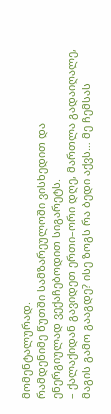მომენტალურად.
რამდენიმე წუთში სამზარეულოში ვისხედით და ენერგიულად ვექაჩებოდით სიგარეტს.
– ქალაქიდან გავიდეთ ერთი–ორი დღე, მართლა გადაიღალე, მაგის გამო გააგდე? ისე ზოგს რა ბედი აქვს… მე ჩემსას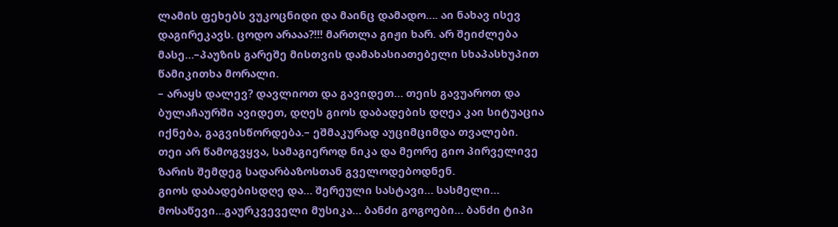ლამის ფეხებს ვუკოცნიდი და მაინც დამადო…. აი ნახავ ისევ დაგირეკავს. ცოდო არააა?!!! მართლა გიჟი ხარ. არ შეიძლება მასე…–პაუზის გარეშე მისთვის დამახასიათებელი სხაპასხუპით წამიკითხა მორალი.
– არაყს დალევ? დავლიოთ და გავიდეთ… თეის გავუაროთ და ბულაჩაურში ავიდეთ, დღეს გიოს დაბადების დღეა კაი სიტუაცია იქნება, გაგვისწორდება.– ეშმაკურად აუციმციმდა თვალები.
თეი არ წამოგვყვა, სამაგიეროდ ნიკა და მეორე გიო პირველივე ზარის შემდეგ სადარბაზოსთან გველოდებოდნენ.
გიოს დაბადებისდღე და… შერეული სასტავი… სასმელი… მოსაწევი…გაურკვეველი მუსიკა… ბანძი გოგოები… ბანძი ტიპი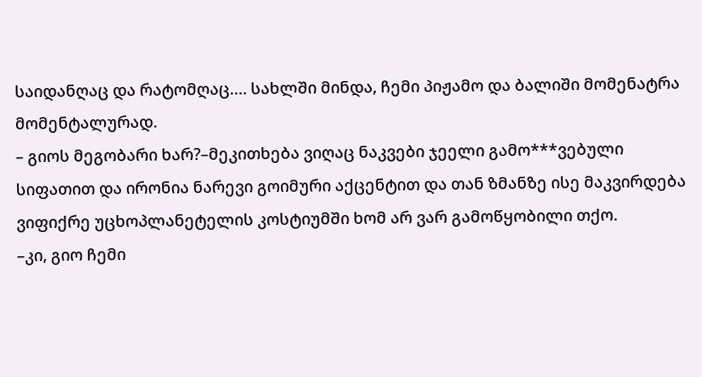საიდანღაც და რატომღაც…. სახლში მინდა, ჩემი პიჟამო და ბალიში მომენატრა მომენტალურად.
– გიოს მეგობარი ხარ?–მეკითხება ვიღაც ნაკვები ჯეელი გამო***ვებული სიფათით და ირონია ნარევი გოიმური აქცენტით და თან ზმანზე ისე მაკვირდება ვიფიქრე უცხოპლანეტელის კოსტიუმში ხომ არ ვარ გამოწყობილი თქო.
–კი, გიო ჩემი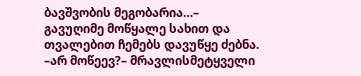ბავშვობის მეგობარია…– გავუღიმე მოწყალე სახით და თვალებით ჩემებს დავუწყე ძებნა.
–არ მოწეევ?– მრავლისმეტყველი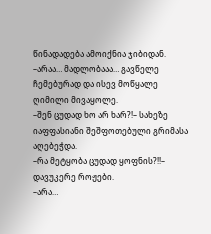წინადადება ამოიქნია ჯიბიდან.
–არაა… მადლობააა… გავწელე ჩემებურად და ისევ მოწყალე ღიმილი მივაყოლე.
–შენ ცუდად ხო არ ხარ?!– სახეზე იაფფასიანი შეშფოთებული გრიმასა აღებეჭდა.
–რა მეტყობა ცუდად ყოფნის?!!– დავუკერე როჟები.
–არა…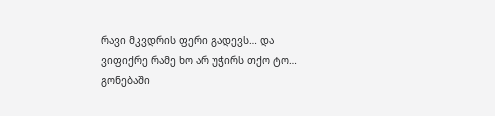რავი მკვდრის ფერი გადევს… და ვიფიქრე რამე ხო არ უჭირს თქო ტო…
გონებაში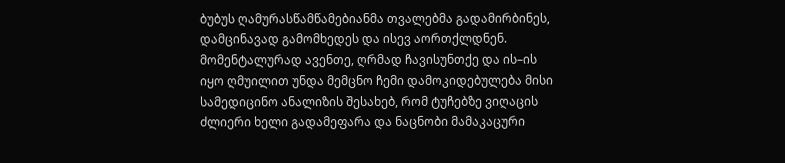ბუბუს ღამურასწამწამებიანმა თვალებმა გადამირბინეს, დამცინავად გამომხედეს და ისევ აორთქლდნენ. მომენტალურად ავენთე, ღრმად ჩავისუნთქე და ის–ის იყო ღმუილით უნდა მემცნო ჩემი დამოკიდებულება მისი სამედიცინო ანალიზის შესახებ, რომ ტუჩებზე ვიღაცის ძლიერი ხელი გადამეფარა და ნაცნობი მამაკაცური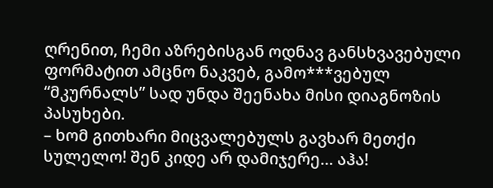ღრენით, ჩემი აზრებისგან ოდნავ განსხვავებული ფორმატით ამცნო ნაკვებ, გამო***ვებულ “მკურნალს” სად უნდა შეენახა მისი დიაგნოზის პასუხები.
– ხომ გითხარი მიცვალებულს გავხარ მეთქი სულელო! შენ კიდე არ დამიჯერე… აჰა!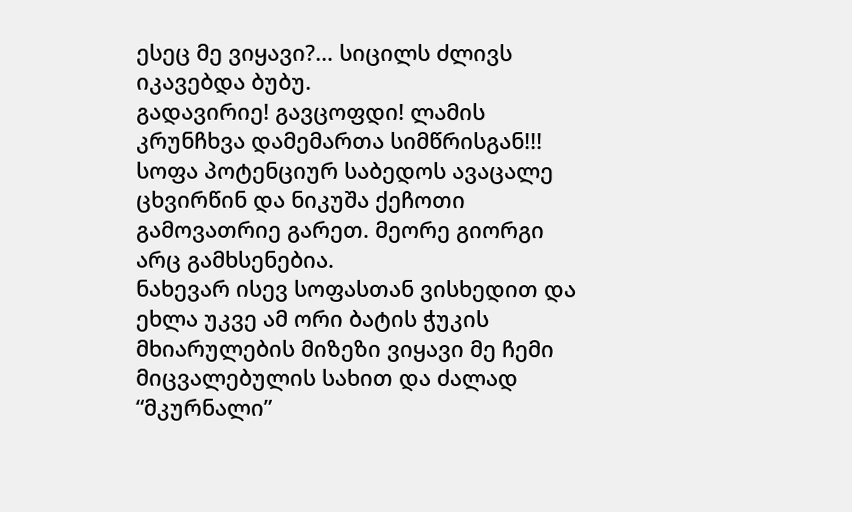ესეც მე ვიყავი?… სიცილს ძლივს იკავებდა ბუბუ.
გადავირიე! გავცოფდი! ლამის კრუნჩხვა დამემართა სიმწრისგან!!!
სოფა პოტენციურ საბედოს ავაცალე ცხვირწინ და ნიკუშა ქეჩოთი გამოვათრიე გარეთ. მეორე გიორგი არც გამხსენებია.
ნახევარ ისევ სოფასთან ვისხედით და ეხლა უკვე ამ ორი ბატის ჭუკის მხიარულების მიზეზი ვიყავი მე ჩემი მიცვალებულის სახით და ძალად “მკურნალი”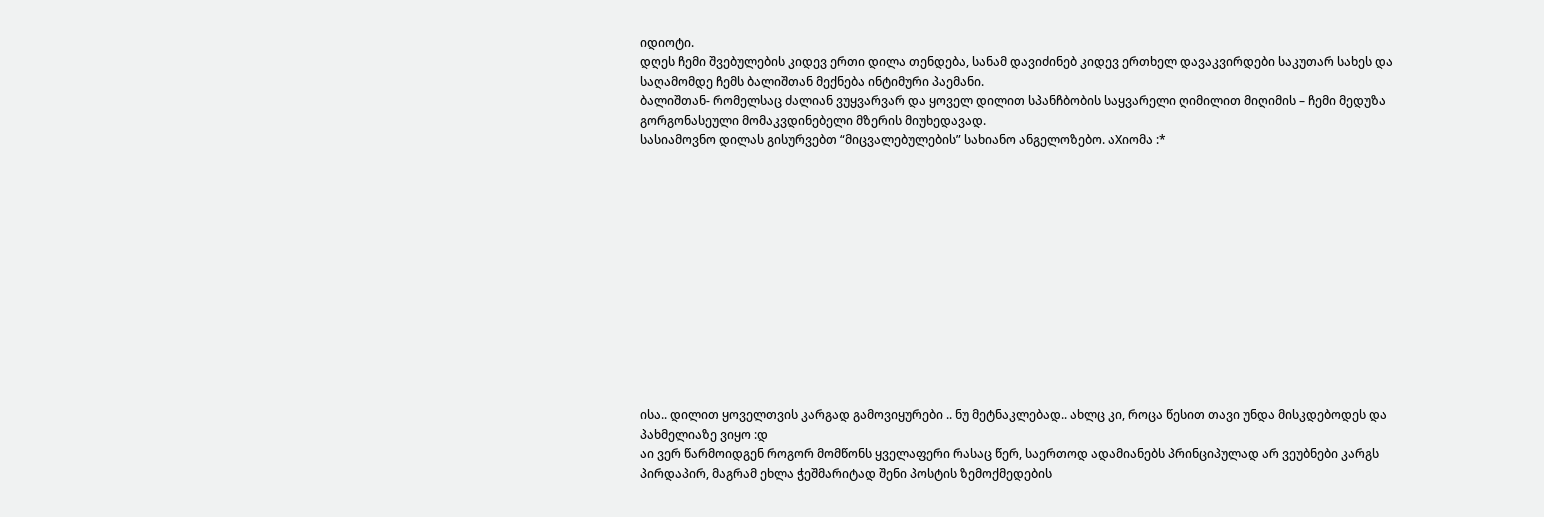იდიოტი.
დღეს ჩემი შვებულების კიდევ ერთი დილა თენდება, სანამ დავიძინებ კიდევ ერთხელ დავაკვირდები საკუთარ სახეს და საღამომდე ჩემს ბალიშთან მექნება ინტიმური პაემანი.
ბალიშთან- რომელსაც ძალიან ვუყვარვარ და ყოველ დილით სპანჩბობის საყვარელი ღიმილით მიღიმის – ჩემი მედუზა გორგონასეული მომაკვდინებელი მზერის მიუხედავად.
სასიამოვნო დილას გისურვებთ “მიცვალებულების” სახიანო ანგელოზებო. აXიომა :*













ისა.. დილით ყოველთვის კარგად გამოვიყურები .. ნუ მეტნაკლებად.. ახლც კი, როცა წესით თავი უნდა მისკდებოდეს და პახმელიაზე ვიყო :დ
აი ვერ წარმოიდგენ როგორ მომწონს ყველაფერი რასაც წერ, საერთოდ ადამიანებს პრინციპულად არ ვეუბნები კარგს პირდაპირ, მაგრამ ეხლა ჭეშმარიტად შენი პოსტის ზემოქმედების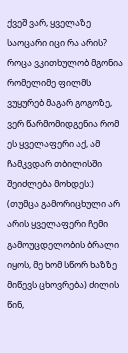ქვეშ ვარ, ყველაზე საოცარი იცი რა არის? როცა ვკითხულობ მგონია რომელიმე ფილმს ვუყურებ მაგარ გოგოზე, ვერ წარმომიდგენია რომ ეს ყველაფერი აქ, ამ ჩამკვდარ თბილისში შეიძლება მოხდეს:) (თუმცა გამორიცხული არ არის ყველაფერი ჩემი გამოუცდელობის ბრალი იყოს, მე ხომ სწორ ხაზზე მიწევს ცხოვრება) ძილის წინ,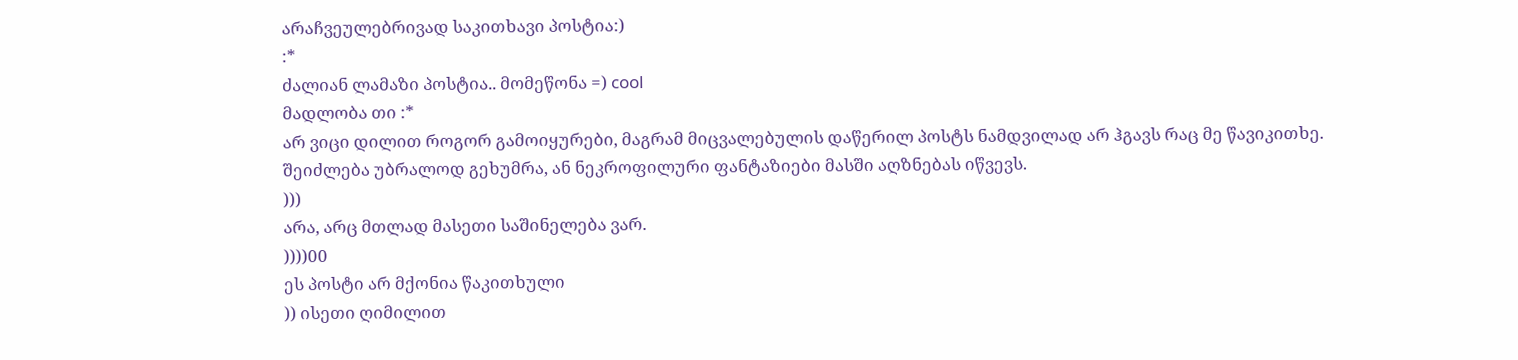არაჩვეულებრივად საკითხავი პოსტია:)
:*
ძალიან ლამაზი პოსტია.. მომეწონა =) cool
მადლობა თი :*
არ ვიცი დილით როგორ გამოიყურები, მაგრამ მიცვალებულის დაწერილ პოსტს ნამდვილად არ ჰგავს რაც მე წავიკითხე.
შეიძლება უბრალოდ გეხუმრა, ან ნეკროფილური ფანტაზიები მასში აღზნებას იწვევს.
)))
არა, არც მთლად მასეთი საშინელება ვარ.
))))00
ეს პოსტი არ მქონია წაკითხული
)) ისეთი ღიმილით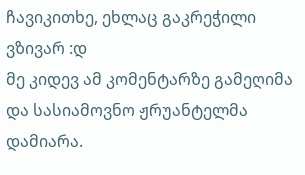ჩავიკითხე, ეხლაც გაკრეჭილი ვზივარ :დ
მე კიდევ ამ კომენტარზე გამეღიმა და სასიამოვნო ჟრუანტელმა დამიარა.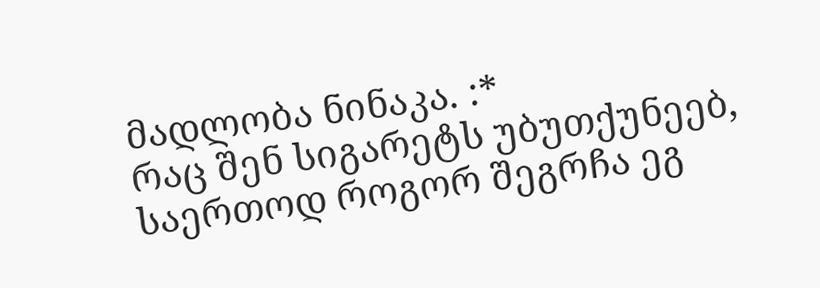მადლობა ნინაკა. :*
რაც შენ სიგარეტს უბუთქუნეებ, საერთოდ როგორ შეგრჩა ეგ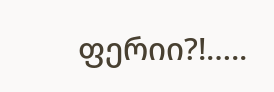ფერიი?!…..